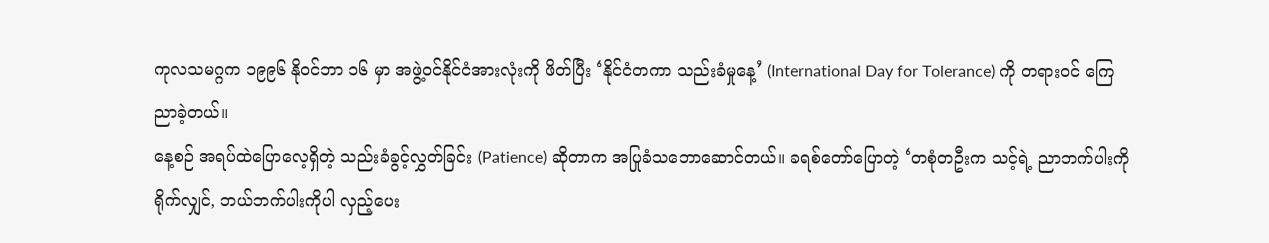ကုလသမဂ္ဂက ၁၉၉၆ နိုဝင်ဘာ ၁၆ မှာ အဖွဲ့ဝင်နိုင်ငံအားလုံးကို ဖိတ်ပြီး ‘နိုင်ငံတကာ သည်းခံမှုနေ့’ (International Day for Tolerance) ကို တရားဝင် ကြေညာခဲ့တယ်။
နေ့စဉ် အရပ်ထဲပြောလေ့ရှိတဲ့ သည်းခံခွင့်လွှတ်ခြင်း (Patience) ဆိုတာက အပြုခံသဘောဆောင်တယ်။ ခရစ်တော်ပြောတဲ့ ‘တစုံတဦးက သင့်ရဲ့ ညာဘက်ပါးကို ရိုက်လျှင်, ဘယ်ဘက်ပါးကိုပါ လှည့်ပေး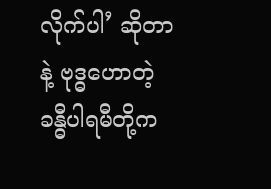လိုက်ပါ’ ဆိုတာနဲ့ ဗုဒ္ဓဟောတဲ့ ခန္ဓီပါရမီတို့က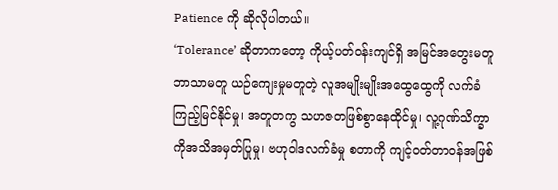Patience ကို ဆိုလိုပါတယ်။
‘Tolerance’ ဆိုတာကတော့ ကိုယ့်ပတ်ဝန်းကျင်ရှိ အမြင်အတွေးမတူ ဘာသာမတူ ယဉ်ကျေးမှုမတူတဲ့ လူအမျိုးမျိုးအထွေထွေကို လက်ခံကြည့်မြင်နိုင်မှု၊ အတူတကွ သဟဇတဖြစ်စွာနေထိုင်မှု၊ လူ့ဂုဏ်သိက္ခာကိုအသိအမှတ်ပြုမှု၊ ဗဟုဝါဒလက်ခံမှု စတာကို ကျင့်ဝတ်တာဝန်အဖြစ်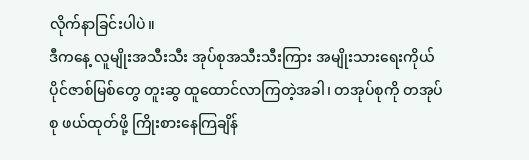လိုက်နာခြင်းပါပဲ။
ဒီကနေ့ လူမျိုးအသီးသီး အုပ်စုအသီးသီးကြား အမျိုးသားရေးကိုယ်ပိုင်ဇာစ်မြစ်တွေ တူးဆွ ထူထောင်လာကြတဲ့အခါ၊ တအုပ်စုကို တအုပ်စု ဖယ်ထုတ်ဖို့ ကြိုးစားနေကြချိန်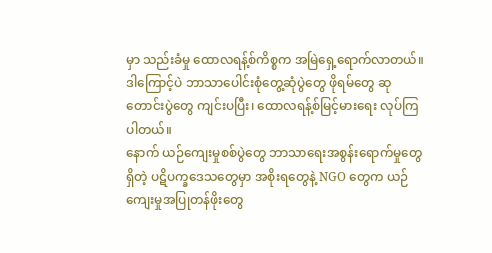မှာ သည်းခံမှု ထောလရန့်စ်ကိစ္စက အမြဲရှေ့ရောက်လာတယ်။ ဒါကြောင့်ပဲ ဘာသာပေါင်းစုံတွေ့ဆုံပွဲတွေ ဖိုရမ်တွေ ဆုတောင်းပွဲတွေ ကျင်းပပြီး၊ ထောလရန့်စ်မြင့်မားရေး လုပ်ကြပါတယ်။
နောက် ယဉ်ကျေးမှုစစ်ပွဲတွေ ဘာသာရေးအစွန်းရောက်မှုတွေရှိတဲ့ ပဋိပက္ခဒေသတွေမှာ အစိုးရတွေနဲ့ NGO တွေက ယဉ်ကျေးမှုအပြုတန်ဖိုးတွေ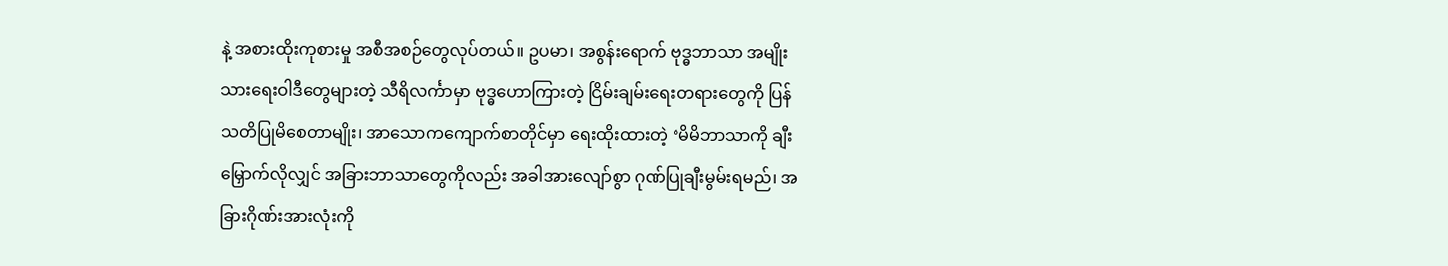နဲ့ အစားထိုးကုစားမှု အစီအစဉ်တွေလုပ်တယ်။ ဥပမာ၊ အစွန်းရောက် ဗုဒ္ဓဘာသာ အမျိုးသားရေးဝါဒီတွေများတဲ့ သီရိလင်္ကာမှာ ဗုဒ္ဓဟောကြားတဲ့ ငြိမ်းချမ်းရေးတရားတွေကို ပြန်သတိပြုမိစေတာမျိုး၊ အာသောကကျောက်စာတိုင်မှာ ရေးထိုးထားတဲ့ ‘မိမိဘာသာကို ချီးမြှောက်လိုလျှင် အခြားဘာသာတွေကိုလည်း အခါအားလျော်စွာ ဂုဏ်ပြုချီးမွမ်းရမည်၊ အခြားဂိုဏ်းအားလုံးကို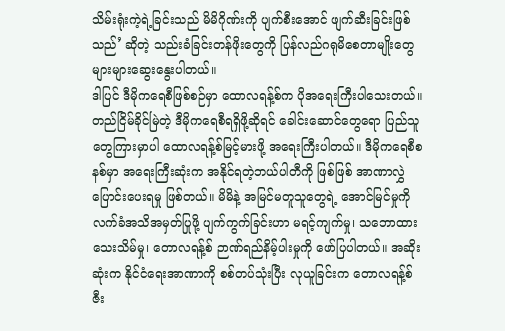သိမ်းရုံးကဲ့ရဲ့ခြင်းသည် မိမိဂိုဏ်းကို ပျက်စီးအောင် ဖျက်ဆီးခြင်းဖြစ်သည်’ ဆိုတဲ့ သည်းခံခြင်းတန်ဖိုးတွေကို ပြန်လည်ဂရုမိစေတာမျိုးတွေ များများဆွေးနွေးပါတယ်။
ဒါပြင် ဒီမိုကရေစီဖြစ်စဉ်မှာ ထောလရန့်စ်က ပိုအရေးကြီးပါသေးတယ်။ တည်ငြိမ်ခိုင်မြဲတဲ့ ဒီမိုကရေစီရရှိဖို့ဆိုရင် ခေါင်းဆောင်တွေရော ပြည်သူတွေကြားမှာပါ ထောလရန့်စ်မြင့်မားဖို့ အရေးကြီးပါတယ်။ ဒီမိုကရေစီစနစ်မှာ အရေးကြီးဆုံးက အနိုင်ရတဲ့ဘယ်ပါတီကို ဖြစ်ဖြစ် အာဏာလွှဲပြောင်းပေးရမှု ဖြစ်တယ်။ မိမိနဲ့ အမြင်မတူသူတွေရဲ့ အောင်မြင်မှုကို လက်ခံအသိအမှတ်ပြုဖို့ ပျက်ကွက်ခြင်းဟာ မရင့်ကျက်မှု၊ သဘောထားသေးသိမ်မှု၊ တောလရန့်စ် ဉာဏ်ရည်နိမ့်ပါးမှုကို ဖော်ပြပါတယ်။ အဆိုးဆုံးက နိုင်ငံရေးအာဏာကို စစ်တပ်သုံးပြီး လုယူခြင်းက တောလရန့်စ် ဇီး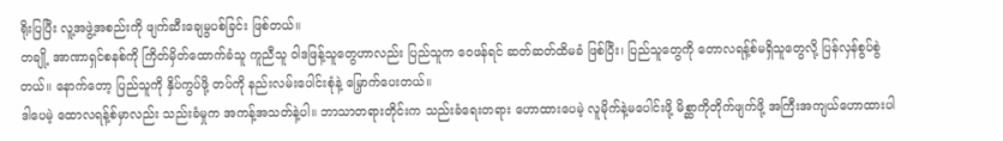ရိုးပြပြီး လူ့အဖွဲ့အစည်းကို ဖျက်ဆီးချေမွပစ်ခြင်း ဖြစ်တယ်။
တချို့ အာဏာရှင်စနစ်ကို ကြိတ်မှိတ်ထောက်ခံသူ ကူညီသူ ဝါဒဖြန့်သူတွေဟာလည်း ပြည်သူက ဝေဖန်ရင် ဆတ်ဆတ်ထိမခံ ဖြစ်ပြီး၊ ပြည်သူတွေကို တောလရန့်စ်မရှိသူတွေလို့ ပြန်လှန်စွပ်စွဲတယ်။ နောက်တော့ ပြည်သူကို နှိပ်ကွပ်ဖို့ တပ်ကို နည်းလမ်းပေါင်းစုံနဲ့ မြှောက်ပေးတယ်။
ဒါပေမဲ့ ထောလရန့်စ်မှာလည်း သည်းခံမှုက အကန့်အသတ်နဲ့ပါ။ ဘာသာတရားတိုင်းက သည်းခံရေးတရား ဟောထားပေမဲ့ လူမိုက်နဲ့မပေါင်းဖို့ မိစ္ဆာကိုတိုက်ဖျက်ဖို့ အကြီးအကျယ်ဟောထားပါ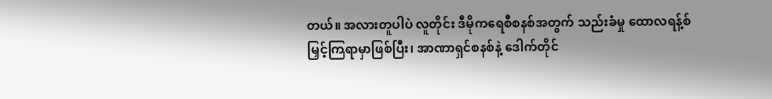တယ်။ အလားတူပါပဲ လူတိုင်း ဒီမိုကရေစီစနစ်အတွက် သည်းခံမှု ထောလရန့်စ်မြှင့်ကြရာမှာဖြစ်ပြီး၊ အာဏာရှင်စနစ်နဲ့ ဒေါက်တိုင်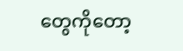တွေကိုတော့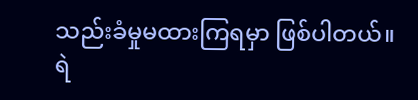သည်းခံမှုမထားကြရမှာ ဖြစ်ပါတယ်။
ရဲ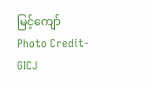မြင့်ကျော်
Photo Credit-GICJ